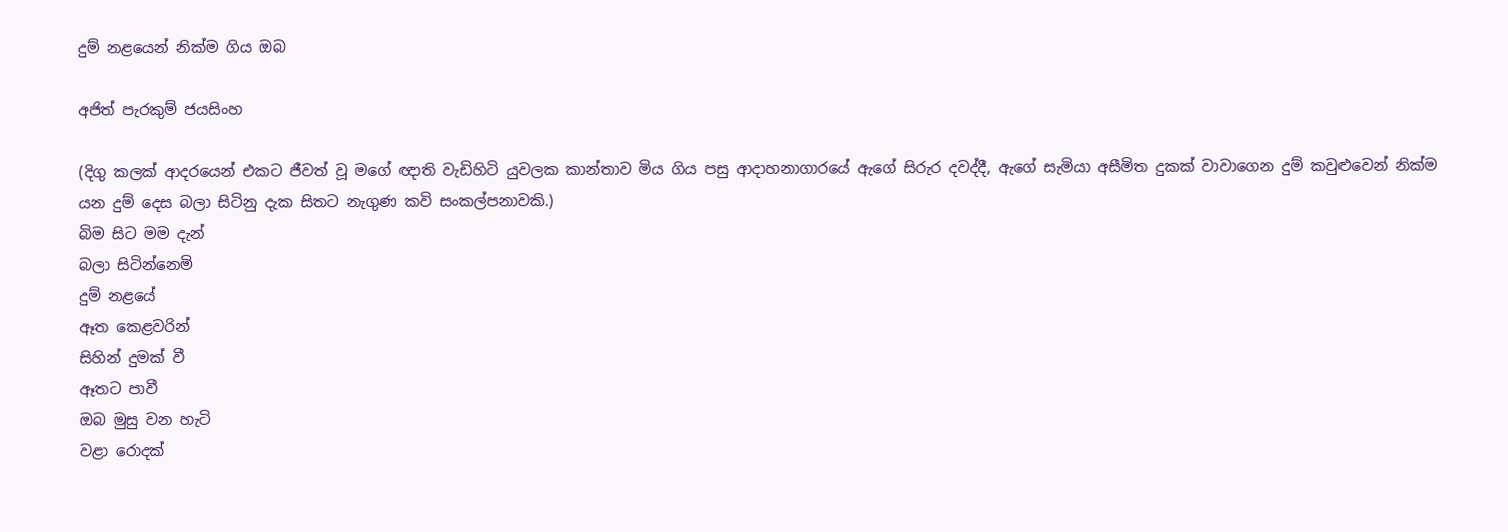දුම් නළයෙන් නික්ම ගිය ඔබ

අජිත් පැරකුම් ජයසිංහ

(දිගු කලක් ආදරයෙන් එකට ජීවත් වූ මගේ ඥාති වැඩිහිටි යුවලක කාන්තාව මිය ගිය පසු ආදාහනාගාරයේ ඇගේ සිරුර දවද්දී, ඇගේ සැමියා අසීමිත දුකක් වාවාගෙන දුම් කවුළුවෙන් නික්ම යන දුම් දෙස බලා සිටිනු දැක සිතට නැගුණ කවි සංකල්පනාවකි.)
බිම සිට මම දැන්
බලා සිටින්නෙමි
දුම් නළයේ
ඈත කෙළවරින්
සිහින් දුමක් වී
ඈතට පාවී
ඔබ මුසු වන හැටි
වළා රොදක්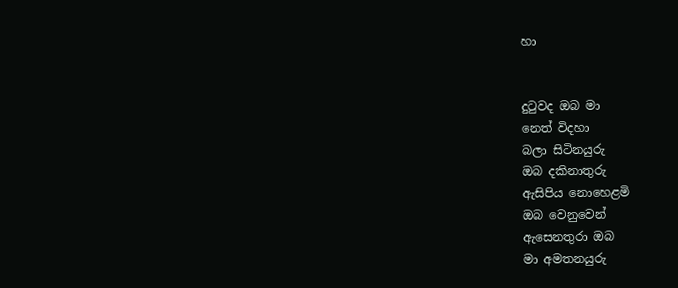හා


දුටුවද ඔබ මා
නෙත් විදහා
බලා සිටිනයුරු
ඔබ දකිනාතුරු
ඇසිපිය නොහෙළමි
ඔබ වෙනුවෙන්
ඇසෙනතුරා ඔබ
මා අමතනයුරු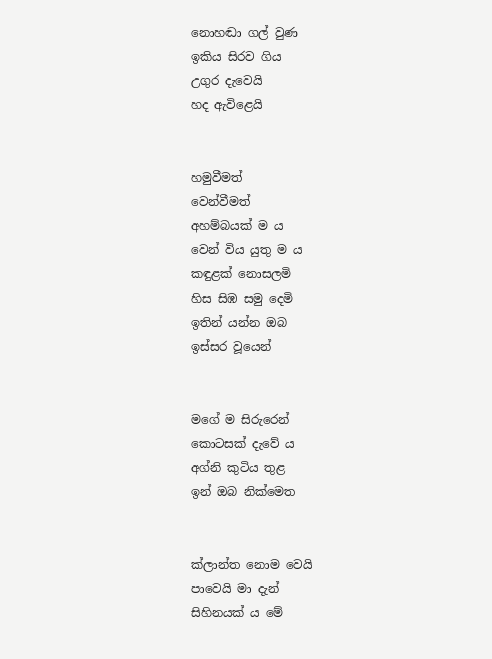නොහඬා ගල් වුණ
ඉකිය සිරව ගිය
උගුර දැවෙයි
හද ඇවිළෙයි


හමුවීමත්
වෙන්වීමත්
අහම්බයක් ම ය
වෙන් විය යුතු ම ය
කඳුළක් නොසලමි
හිස සිඹ සමු දෙමි
ඉතින් යන්න ඔබ
ඉස්සර වූයෙන්


මගේ ම සිරුරෙන්
කොටසක් දැවේ ය
අග්නි කුටිය තුළ
ඉන් ඔබ නික්මෙත


ක්ලාන්ත නොම වෙයි
පාවෙයි මා දැන්
සිහිනයක් ය මේ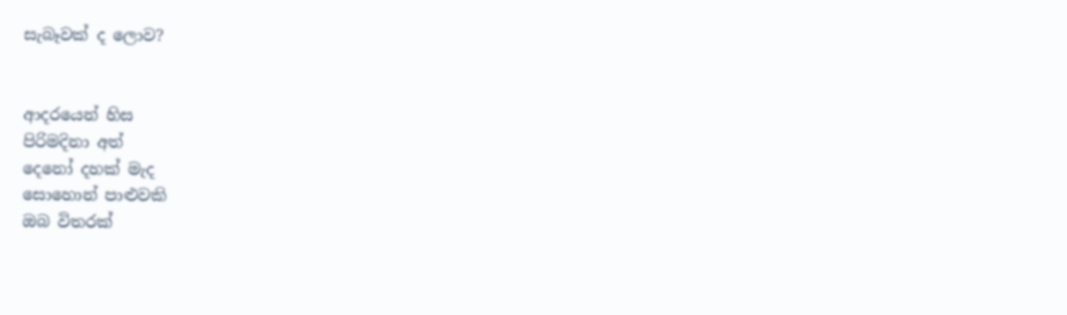සැබෑවක් ද ලොව?


ආදරයෙන් හිස
පිරිමදිනා අත්
දෙනෝ දහක් මැද
සොහොන් පාළුවකි
ඔබ විතරක්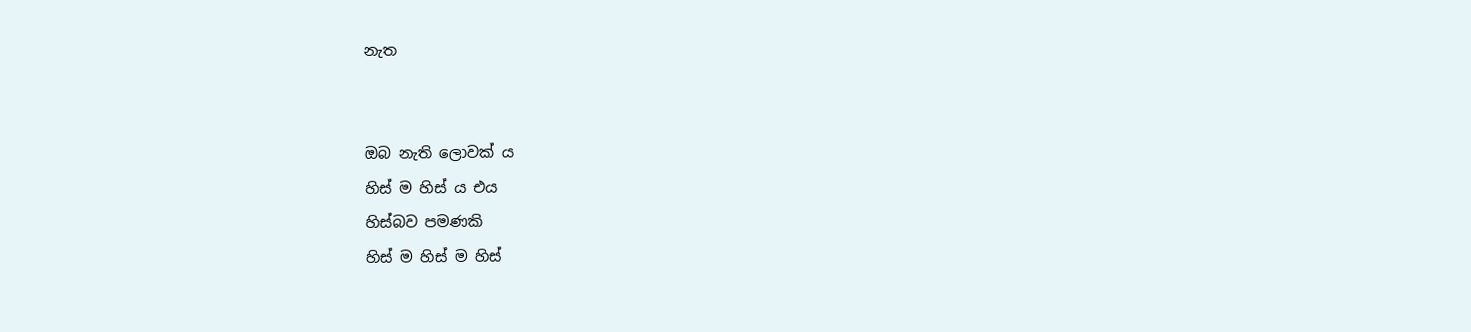නැත


ඔබ නැති ලොවක් ය
හිස් ම හිස් ය එය
හිස්බව පමණකි
හිස් ම හිස් ම හිස්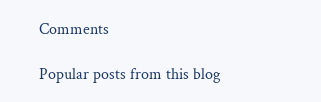Comments

Popular posts from this blog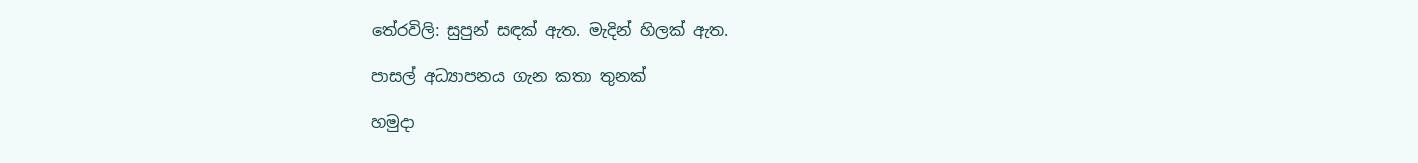තේරවිලි: සුපුන් සඳක් ඇත. මැදින් හිලක් ඇත.

පාසල් අධ්‍යාපනය ගැන කතා තුනක්

හමුදා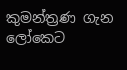කුමන්ත්‍රණ ගැන ලෝකෙට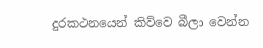දුරකථනයෙන් කිව්වෙ බීලා වෙන්න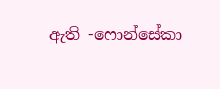ඇති -ෆොන්සේකා